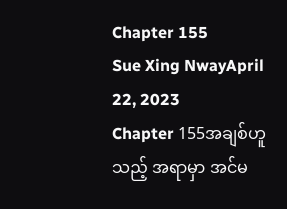Chapter 155
Sue Xing NwayApril 22, 2023
Chapter 155အချစ်ဟူသည့် အရာမှာ အင်မ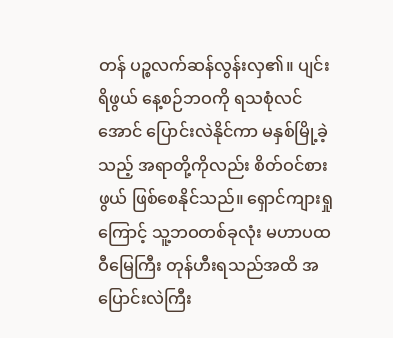တန် ပဉ္စလက်ဆန်လွန်းလှ၏။ ပျင်းရိဖွယ် နေ့စဉ်ဘဝကို ရသစုံလင်အောင် ပြောင်းလဲနိုင်ကာ မနှစ်မြို့ခဲ့သည့် အရာတို့ကိုလည်း စိတ်ဝင်စားဖွယ် ဖြစ်စေနိုင်သည်။ ရှောင်ကျားရှုကြောင့် သူ့ဘဝတစ်ခုလုံး မဟာပထဝီမြေကြီး တုန်ဟီးရသည်အထိ အပြောင်းလဲကြီး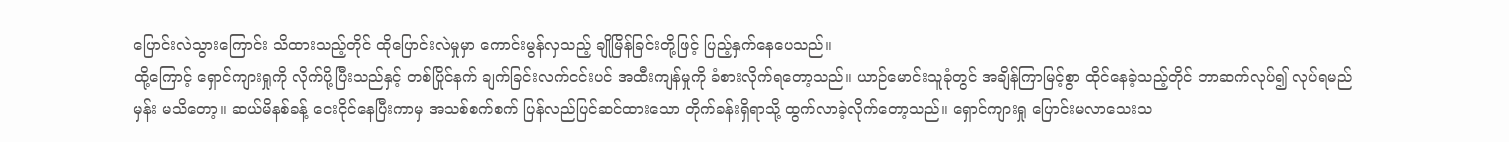ပြောင်းလဲသွားကြောင်း သိထားသည့်တိုင် ထိုပြောင်းလဲမှုမှာ ကောင်းမွန်လှသည့် ချိုမြိန်ခြင်းတို့ဖြင့် ပြည့်နှက်နေပေသည်။
ထို့ကြောင့် ရှောင်ကျားရှုကို လိုက်ပို့ပြီးသည်နှင့် တစ်ပြိုင်နက် ချက်ခြင်းလက်ငင်းပင် အထီးကျန်မှုကို ခံစားလိုက်ရတော့သည်။ ယာဉ်မောင်းသူခုံတွင် အချိန်ကြာမြင့်စွာ ထိုင်နေခဲ့သည့်တိုင် ဘာဆက်လုပ်၍ လုပ်ရမည်မှန်း မသိတော့။ ဆယ်မိနစ်ခန့် ငေးငိုင်နေပြီးကာမှ အသစ်စက်စက် ပြန်လည်ပြင်ဆင်ထားသော တိုက်ခန်းရှိရာသို့ ထွက်လာခဲ့လိုက်တော့သည်။ ရှောင်ကျားရှု ပြောင်းမလာသေးသ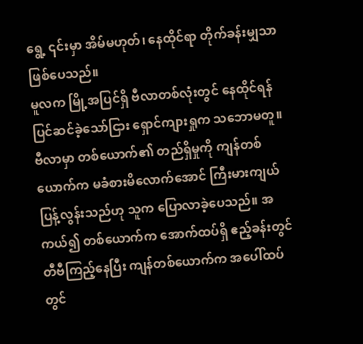ရွေ့ ၎င်းမှာ အိမ်မဟုတ်၊ နေထိုင်ရာ တိုက်ခန်းမျှသာ ဖြစ်ပေသည်။
မူလက မြို့အပြင်ရှိ ဗီလာတစ်လုံးတွင် နေထိုင်ရန် ပြင်ဆင်ခဲ့သော်ငြား ရှောင်ကျားရှုက သဘောမတူ။ ဗီလာမှာ တစ်ယောက်၏ တည်ရှိမှုကို ကျန်တစ်ယောက်က မခံစားမိလောက်အောင် ကြီးမားကျယ်ပြန့်လွန်းသည်ဟု သူက ပြောလာခဲ့ပေသည်။ အကယ်၍ တစ်ယောက်က အောက်ထပ်ရှိ ဧည့်ခန်းတွင် တီဗီကြည့်နေပြီး ကျန်တစ်ယောက်က အပေါ်ထပ်တွင်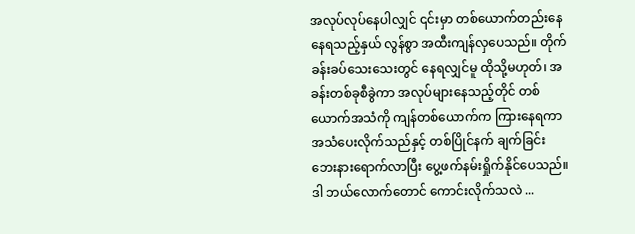အလုပ်လုပ်နေပါလျှင် ၎င်းမှာ တစ်ယောက်တည်းနေနေရသည့်နှယ် လွန်စွာ အထီးကျန်လှပေသည်။ တိုက်ခန်းခပ်သေးသေးတွင် နေရလျှင်မူ ထိုသို့မဟုတ်၊ အခန်းတစ်ခုစီခွဲကာ အလုပ်များနေသည့်တိုင် တစ်ယောက်အသံကို ကျန်တစ်ယောက်က ကြားနေရကာ အသံပေးလိုက်သည်နှင့် တစ်ပြိုင်နက် ချက်ခြင်း ဘေးနားရောက်လာပြီး ပွေ့ဖက်နမ်းရှိုက်နိုင်ပေသည်။
ဒါ ဘယ်လောက်တောင် ကောင်းလိုက်သလဲ ...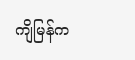ကျိမြန်က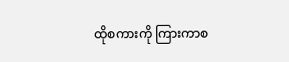ထိုစကားကို ကြားကာစ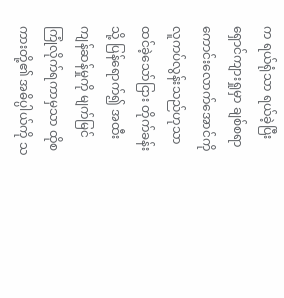က ရယ်ရုံသာ ရယ်ခဲ့ပြီး ရှောင်ကျားရှုမှာ ချစ်စရာကောင်းလောက်အောင်ကို လူကပ်လွန်းသည်ဟုသာ ထင်ခဲ့သော်ငြား တိုက်ခန်းသို့ ပြန်ရောက်၍ အထီးကျန်ဆန်မှုကို မျက်မြင် ကြုံလိုက်ရကာမှသာ ထိုစကားတို့၏ အဓိပ္ပါယ်ကို သ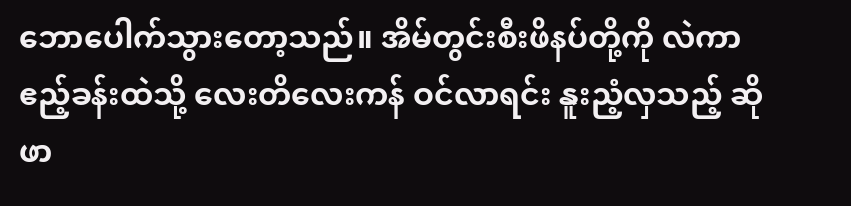ဘောပေါက်သွားတော့သည်။ အိမ်တွင်းစီးဖိနပ်တို့ကို လဲကာ ဧည့်ခန်းထဲသို့ လေးတိလေးကန် ဝင်လာရင်း နူးညံ့လှသည့် ဆိုဖာ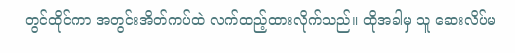တွင်ထိုင်ကာ အတွင်းအိတ်ကပ်ထဲ လက်ထည့်ထားလိုက်သည်။ ထိုအခါမှ သူ ဆေးလိပ်မ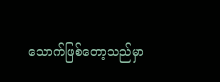သောက်ဖြစ်တော့သည်မှာ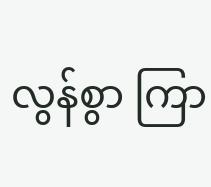လွန်စွာ ကြာ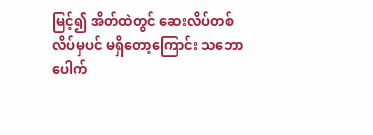မြင့်၍ အိတ်ထဲတွင် ဆေးလိပ်တစ်လိပ်မှပင် မရှိတော့ကြောင်း သဘောပေါက်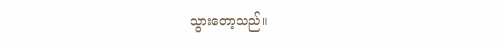သွားတော့သည်။